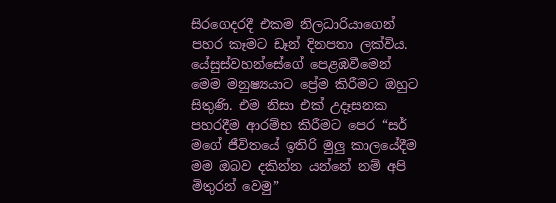සිරගෙදරදී එකම නිලධාරියාගෙන් පහර කෑමට ඩෑන් දිනපතා ලක්විය. යේසුස්වහන්සේගේ පෙළඹවීමෙන් මෙම මනුෂ්‍යයාට ප්‍රේම කිරීමට ඔහුට සිතුණි. එම නිසා එක් උදෑසනක පහරදීම ආරම්භ කිරීමට පෙර “සර් මගේ ජීවිතයේ ඉතිරි මුලු කාලයේදීම මම ඔබව දකින්න යන්නේ නම් අපි මිතුරන් වෙමු”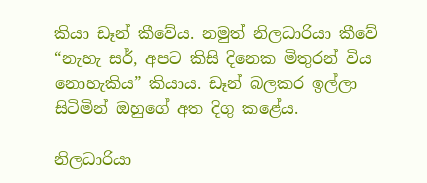කියා ඩෑන් කීවේය. නමුත් නිලධාරියා කීවේ “නැහැ සර්, අපට කිසි දිනෙක මිතුරන් විය නොහැකිය” කියාය. ඩෑන් බලකර ඉල්ලා සිටිමින් ඔහුගේ අත දිගු කළේය.

නිලධාරියා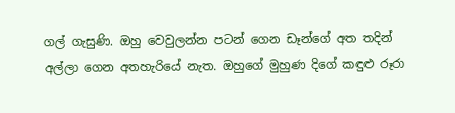ගල් ගැසුණි. ඔහු වෙවුලන්න පටන් ගෙන ඩෑන්ගේ අත තදින් අල්ලා ගෙන අතහැරියේ නැත. ඔහුගේ මුහුණ දිගේ කඳුළු රූරා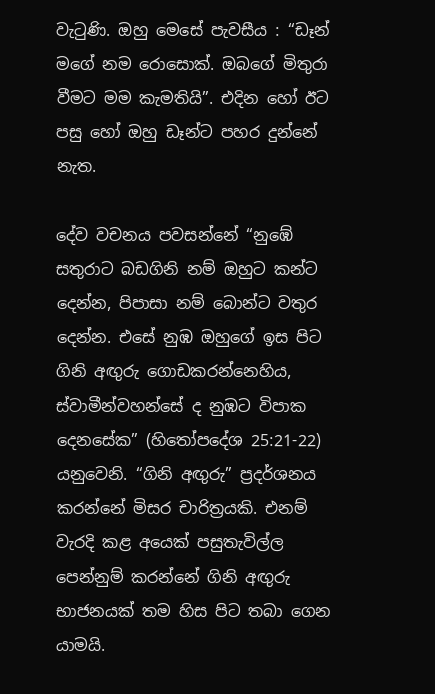වැටුණි. ඔහු මෙසේ පැවසීය : “ඩෑන් මගේ නම රොසොක්. ඔබගේ මිතුරා වීමට මම කැමතියි”. එදින හෝ ඊට පසු හෝ ඔහු ඩෑන්ට පහර දුන්නේ නැත.

දේව වචනය පවසන්නේ “නුඹේ සතුරාට බඩගිනි නම් ඔහුට කන්ට දෙන්න, පිපාසා නම් බොන්ට වතුර දෙන්න. එසේ නුඹ ඔහුගේ ඉස පිට ගිනි අඟුරු ගොඩකරන්නෙහිය, ස්වාමීන්වහන්සේ ද නුඹට විපාක දෙනසේක” (හිතෝපදේශ 25:21-22) යනුවෙනි. “ගිනි අඟුරු” ප්‍රදර්ශනය කරන්නේ මිසර චාරිත්‍රයකි. එනම් වැරදි කළ අයෙක් පසුතැවිල්ල පෙන්නුම් කරන්නේ ගිනි අඟුරු භාජනයක් තම හිස පිට තබා ගෙන යාමයි.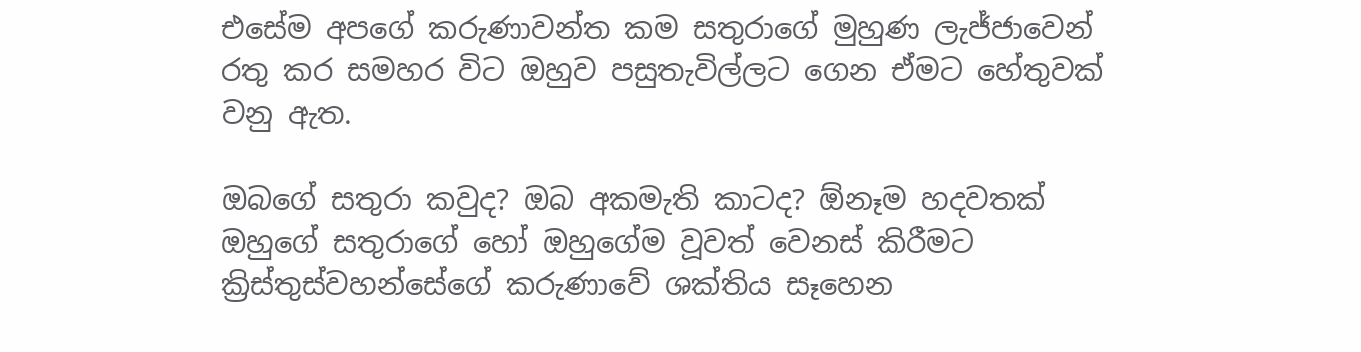එසේම අපගේ කරුණාවන්ත කම සතුරාගේ මුහුණ ලැජ්ජාවෙන් රතු කර සමහර විට ඔහුව පසුතැවිල්ලට ගෙන ඒමට හේතුවක් වනු ඇත.

ඔබගේ සතුරා කවුද? ඔබ අකමැති කාටද? ඕනෑම හදවතක් ඔහුගේ සතුරාගේ හෝ ඔහුගේම වූවත් වෙනස් කිරීමට ක්‍රිස්තුස්වහන්සේගේ කරුණාවේ ශක්තිය සෑහෙන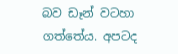බව ඩෑන් වටහා ගත්තේය. අපටද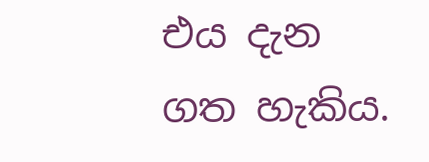එය දැන ගත හැකිය.